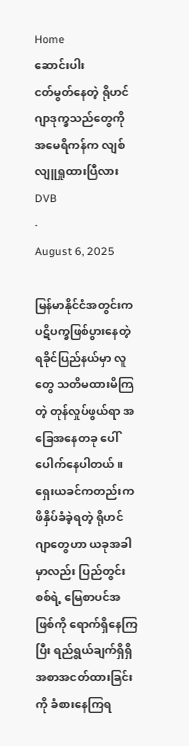Home
ဆောင်းပါး
ငတ်မွတ်နေတဲ့ ရိုဟင်ဂျာဒုက္ခ‌သည်တွေကို အမေရိကန်က လျစ်လျူရှုထားပြီလား
DVB
·
August 6, 2025

မြန်မာနိုင်ငံအတွင်းက ပဋိပက္ခဖြစ်ပွားနေတဲ့ ရခိုင်ပြည်နယ်မှာ လူတွေ သတိမထားမိကြတဲ့ တုန်လှုပ်ဖွယ်ရာ အခြေအနေတခု ပေါ်ပေါက်နေပါတယ်။ ရှေးယခင်ကတည်းက ဖိနှိပ်ခံခဲ့ရတဲ့ ရိုဟင်ဂျာတွေဟာ ယခုအခါမှာလည်း ပြည်တွင်းစစ်ရဲ့ မြေစာပင်အဖြစ်ကို ရောက်ရှိနေကြပြီး ရည်ရွယ်ချက်ရှိရှိ အစာအငတ်ထားခြင်းကို ခံစားနေကြရ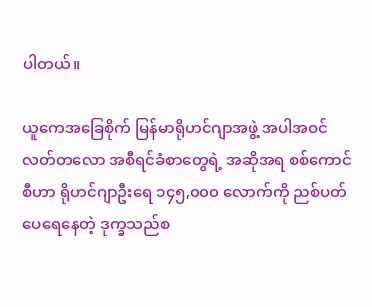ပါတယ်။

ယူကေအခြေစိုက် မြန်မာရိုဟင်ဂျာအဖွဲ့ အပါအဝင် လတ်တလော အစီရင်ခံစာတွေရဲ့ အဆိုအရ စစ်ကောင်စီဟာ ရိုဟင်ဂျာဦးရေ ၁၄၅,၀၀၀ လောက်ကို ညစ်ပတ်ပေရေနေတဲ့ ‌ဒုက္ခသည်စ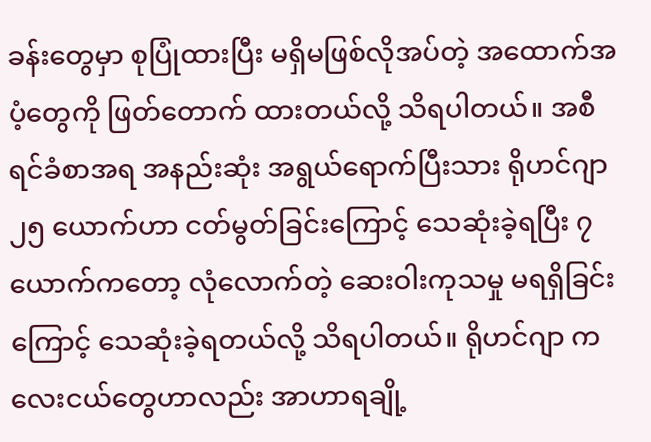ခန်းတွေမှာ စုပြုံထားပြီး မရှိမဖြစ်လိုအပ်တဲ့ အထောက်အပံ့တွေကို ဖြတ်တောက် ထားတယ်လို့ သိရပါတယ်။ အစီရင်ခံစာအရ အနည်းဆုံး အရွယ်ရောက်ပြီးသား ရိုဟင်ဂျာ ၂၅ ယောက်ဟာ ငတ်မွတ်ခြင်းကြောင့် သေဆုံးခဲ့ရပြီး ၇ ယောက်ကတော့ လုံ‌လောက်တဲ့ ဆေးဝါးကုသမှု မရရှိခြင်းကြောင့် သေဆုံးခဲ့ရတယ်လို့ သိရပါတယ်။ ရိုဟင်ဂျာ ကလေးငယ်တွေဟာလည်း အာဟာရချို့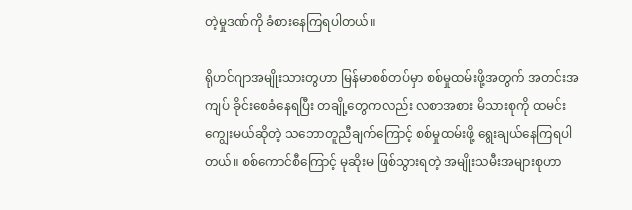တဲ့မှုဒဏ်ကို ခံစားနေကြရပါတယ်။

ရိုဟင်ဂျာအမျိုးသားတွဟာ မြန်မာစစ်တပ်မှာ စစ်မှုထမ်းဖို့အတွက် အတင်းအကျပ် ခိုင်းစေခံနေရပြီး တချို့တွေကလည်း လစာအစား မိသားစုကို ထမင်းကျွေးမယ်ဆိုတဲ့ သဘောတူညီချက်ကြောင့် ‌စစ်မှုထမ်းဖို့ ရွေးချယ်နေကြရပါတယ်။ စစ်ကောင်စီကြောင့် မုဆိုးမ ဖြစ်သွားရတဲ့ အမျိုးသမီးအများစုဟာ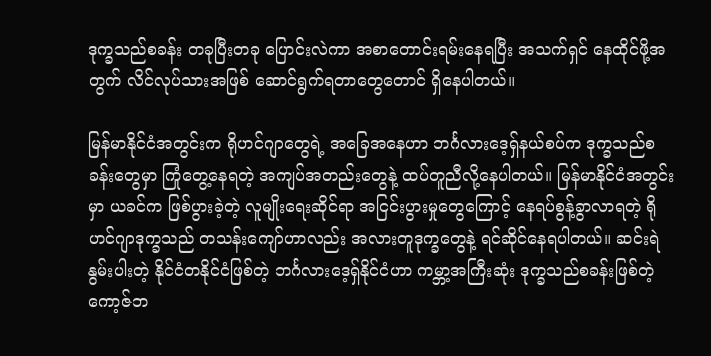ဒုက္ခသည်စခန်း တခုပြီးတခု ပြောင်းလဲကာ အစာတောင်းရမ်းနေရပြီး အသက်ရှင် နေထိုင်ဖို့အတွက် လိင်လုပ်သားအဖြစ် ဆောင်ရွက်ရတာတွေတောင် ရှိနေပါတယ်။

မြန်မာနိုင်ငံအတွင်းက ရိုဟင်ဂျာတွေရဲ့ အခြေအနေဟာ ဘင်္ဂလားဒေ့ရှ်နယ်စပ်က ဒုက္ခသည်စခန်းတွေမှာ ကြုံတွေ့နေရတဲ့ အကျပ်အတည်းတွေနဲ့ ထပ်တူညီလို့နေပါတယ်။ မြန်မာနိုင်ငံအတွင်းမှာ ယခင်က ဖြစ်ပွားခဲ့တဲ့ လူမျိုးရေးဆိုင်ရာ အငြင်းပွားမှုတွေကြောင့် နေရပ်စွန့်ခွာလာရတဲ့ ရိုဟင်ဂျာဒုက္ခသည် တသန်းကျော်ဟာလည်း အလားတူဒုက္ခတွေနဲ့ ရင်ဆိုင်နေရပါတယ်။ ဆင်းရဲနွမ်းပါးတဲ့ နိုင်ငံတနိုင်ငံဖြစ်တဲ့ ဘင်္ဂလားဒေ့ရှ်နိုင်ငံဟာ ကမ္ဘာ့အကြီးဆုံး ဒုက္ခသည်စခန်းဖြစ်တဲ့ ကော့ဇ်ဘ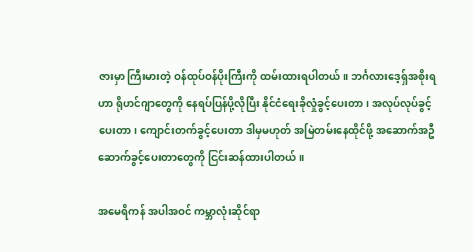ဇားမှာ ကြီးမားတဲ့ ဝန်ထုပ်ဝန်ပိုးကြီးကို ထမ်းထားရပါတယ်။ ဘင်္ဂလားဒေ့ရှ်အစိုးရဟာ ရိုဟင်ဂျာတွေကို နေရပ်ပြန်ပို့လိုပြီး နိုင်ငံရေးခိုလှုံခွင့်ပေးတာ၊ အလုပ်လုပ်ခွင့်ပေးတာ၊ ကျောင်းတက်ခွင့်ပေးတာ ဒါမှမဟုတ် အမြဲတမ်းနေထိုင်ဖို့ အဆောက်အဦ ဆောက်ခွင့်ပေးတာတွေကို ငြင်းဆန်ထားပါတယ်။

အမေရိကန် အပါအဝင် ကမ္ဘာလုံးဆိုင်ရာ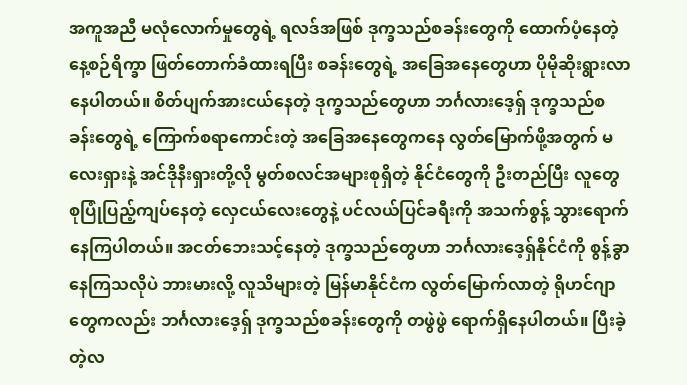အကူအညီ မလုံလောက်မှုတွေရဲ့ ရလဒ်အဖြစ် ဒုက္ခသည်စခန်းတွေကို ထောက်ပံ့နေတဲ့ နေ့စဉ်ရိက္ခာ ဖြတ်တောက်ခံထားရပြီး စခန်းတွေရဲ့ အခြေအနေတွေဟာ ပိုမိုဆိုးရွားလာနေပါတယ်။ စိတ်ပျက်အားငယ်နေတဲ့ ဒုက္ခသည်တွေဟာ ဘင်္ဂလားဒေ့ရှ် ဒုက္ခသည်စခန်းတွေရဲ့ ကြောက်စရာကောင်းတဲ့ အခြေအနေတွေကနေ လွတ်မြောက်ဖို့အတွက် မလေးရှားနဲ့ အင်ဒိုနီးရှားတို့လို မွတ်စလင်အများစုရှိတဲ့ နိုင်ငံတွေကို ဦးတည်ပြီး လူတွေ စုပြုံပြည့်ကျပ်နေတဲ့ လှေငယ်လေးတွေနဲ့ ပင်လယ်ပြင်ခရီးကို အသက်စွန့် သွားရောက်နေကြပါတယ်။ အငတ်ဘေးသင့်နေတဲ့ ဒုက္ခသည်တွေဟာ ဘင်္ဂလားဒေ့ရှ်နိုင်ငံကို စွန့်ခွာနေကြသလိုပဲ ဘားမားလို့ လူသိများတဲ့ မြန်မာနိုင်ငံက လွတ်မြောက်လာတဲ့ ရိုဟင်ဂျာတွေကလည်း ဘင်္ဂလားဒေ့ရှ် ဒုက္ခသည်စခန်းတွေကို တဖွဲဖွဲ ‌ရောက်ရှိနေပါတယ်။ ပြီးခဲ့တဲ့လ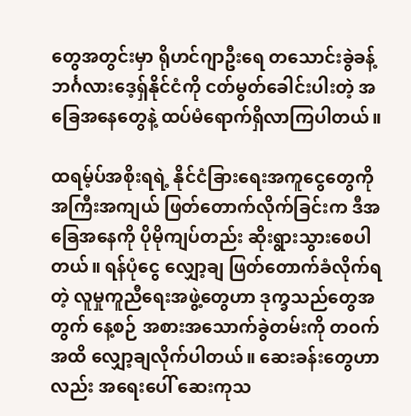တွေအတွင်းမှာ ရိုဟင်ဂျာဦးရေ တသောင်းခွဲခန့် ဘင်္ဂလားဒေ့ရှ်နိုင်ငံကို ငတ်မွတ်ခေါင်းပါးတဲ့ အခြေအနေတွေနဲ့ ထပ်မံရောက်ရှိလာကြပါတယ်။

ထရမ့်ပ်အစိုးရရဲ့ နိုင်ငံခြားရေးအကူငွေတွေကို အကြီးအကျယ် ဖြတ်တောက်လိုက်ခြင်းက ဒီအခြေအနေကို ပိုမိုကျပ်တည်း ဆိုးရွားသွားစေပါတယ်။ ရန်ပုံငွေ လျှော့ချ ဖြတ်တောက်ခံလိုက်ရတဲ့ လူမှုကူညီရေးအဖွဲ့တွေဟာ ဒုက္ခသည်တွေအတွက် နေ့စဉ် အစားအသောက်ခွဲတမ်းကို တဝက်အထိ လျှော့ချလိုက်ပါတယ်။ ဆေးခန်းတွေဟာလည်း အရေးပေါ် ဆေးကုသ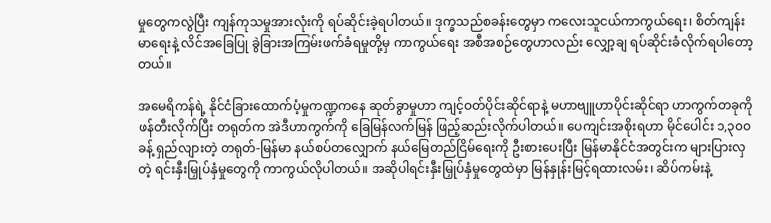မှုတွေကလွဲပြီး ကျန်ကုသမှုအားလုံးကို ရပ်ဆိုင်းခဲ့ရပါတယ်။ ဒုက္ခသည်စခန်းတွေမှာ ကလေးသူငယ်ကာကွယ်ရေး၊ စိတ်ကျန်းမာရေးနဲ့ လိင်အခြေပြု ခွဲခြားအကြမ်းဖက်ခံရမှုတို့မှ ကာကွယ်ရေး အစီအစဉ်တွေဟာလည်း လျှော့ချ ရပ်ဆိုင်းခံလိုက်ရပါတော့တယ်။

အမေရိကန်ရဲ့ နိုင်ငံခြားထောက်ပံ့မှုကဏ္ဍကနေ ဆုတ်ခွာမှုဟာ ကျင့်ဝတ်ပိုင်းဆိုင်ရာနဲ့ မဟာဗျူဟာပိုင်းဆိုင်ရာ ဟာကွက်တခုကို ဖန်တီးလိုက်ပြီး တရုတ်က အဲဒီဟာကွက်ကို ခြေမြန်လက်မြန် ဖြည့်ဆည်းလိုက်ပါတယ်။ ပေကျင်းအစိုးရဟာ မိုင်ပေါင်း ၁,၃၀၀ ခန့် ရှည်လျားတဲ့ တရုတ်-မြန်မာ နယ်စပ်တလျှောက် နယ်မြေတည်ငြိမ်ရေးကို ဦးစားပေးပြီး မြန်မာနိုင်ငံအတွင်းက များပြားလှတဲ့ ရင်းနှီးမြှုပ်နှံမှုတွေကို ကာကွယ်လိုပါတယ်။ အဆိုပါရင်းနှီးမြှုပ်နှံမှုတွေထဲမှာ မြန်နှုန်းမြင့်ရထားလမ်း၊ ဆိပ်ကမ်းနဲ့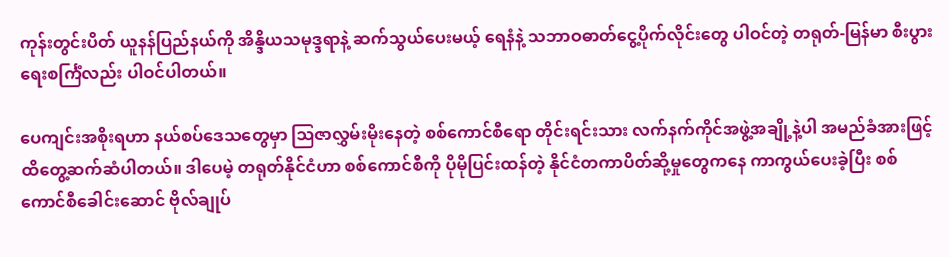ကုန်းတွင်းပိတ် ယူနန်ပြည်နယ်ကို အိန္ဒိယသမုဒ္ဒရာနဲ့ ဆက်သွယ်ပေးမယ့် ရေနံနဲ့ သဘာဝဓာတ်ငွေ့ပိုက်လိုင်းတွေ ပါဝင်တဲ့ တရုတ်-မြန်မာ စီးပွားရေးစင်္ကြံလည်း ပါဝင်ပါတယ်။

ပေကျင်းအစိုးရဟာ နယ်စပ်ဒေသတွေမှာ ဩဇာလွှမ်းမိုးနေတဲ့ စစ်ကောင်စီရော တိုင်းရင်းသား လက်နက်ကိုင်အဖွဲ့အချို့နဲ့ပါ အမည်ခံအားဖြင့် ထိတွေ့ဆက်ဆံပါတယ်။ ဒါပေမဲ့ တရုတ်နိုင်ငံဟာ စစ်ကောင်စီကို ပိုမိုပြင်းထန်တဲ့ နိုင်ငံတကာပိတ်ဆို့မှုတွေကနေ ကာကွယ်ပေးခဲ့ပြီး စစ်ကောင်စီခေါင်းဆောင် ဗိုလ်ချုပ်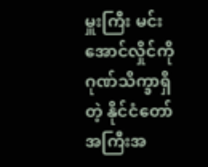မှူးကြီး မင်းအောင်လှိုင်ကို ဂုဏ်သိက္ခာရှိတဲ့ နိုင်ငံတော်အကြီးအ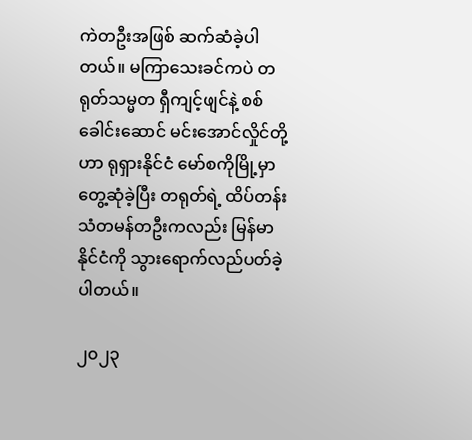ကဲတဦးအဖြစ် ဆက်ဆံခဲ့ပါတယ်။ မကြာသေးခင်ကပဲ တရုတ်သမ္မတ ရှီကျင့်ဖျင်နဲ့ စစ်ခေါင်းဆောင် မင်းအောင်လှိုင်တို့ဟာ ရုရှားနိုင်ငံ မော်စကိုမြို့မှာ တွေ့ဆုံခဲ့ပြီး တရုတ်ရဲ့ ထိပ်တန်းသံတမန်တဦးကလည်း မြန်မာနိုင်ငံကို သွားရောက်လည်ပတ်ခဲ့ပါတယ်။

၂၀၂၃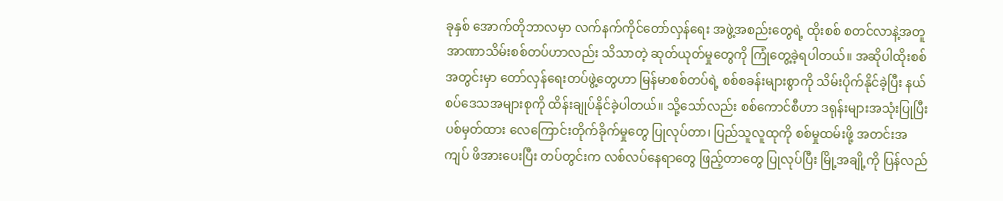ခုနှစ် အောက်တိုဘာလမှာ လက်နက်ကိုင်တော်လှန်ရေး အဖွဲ့အစည်းတွေရဲ့ ထိုးစစ် စတင်လာနဲ့အတူ အာဏာသိမ်းစစ်တပ်ဟာလည်း သိသာတဲ့ ဆုတ်ယုတ်မှုတွေကို ကြုံတွေ့ခဲ့ရပါတယ်။ အဆိုပါထိုးစစ်အတွင်းမှာ တော်လှန်ရေးတပ်ဖွဲ့တွေဟာ မြန်မာစစ်တပ်ရဲ့ စစ်စခန်းများစွာကို သိမ်းပိုက်နိုင်ခဲ့ပြီး နယ်စပ်ဒေသအများစုကို ထိန်းချုပ်နိုင်ခဲ့ပါတယ်။ သို့သော်လည်း စစ်ကောင်စီဟာ ဒရုန်းများအသုံးပြုပြီး ပစ်မှတ်ထား လေကြောင်းတိုက်ခိုက်မှုတွေ ပြုလုပ်တာ၊ ပြည်သူလူထုကို စစ်မှုထမ်းဖို့ အတင်းအကျပ် ဖိအားပေးပြီး တပ်တွင်းက လစ်လပ်နေရာတွေ ဖြည့်တာတွေ ပြုလုပ်ပြီး မြို့အချို့ကို ပြန်လည်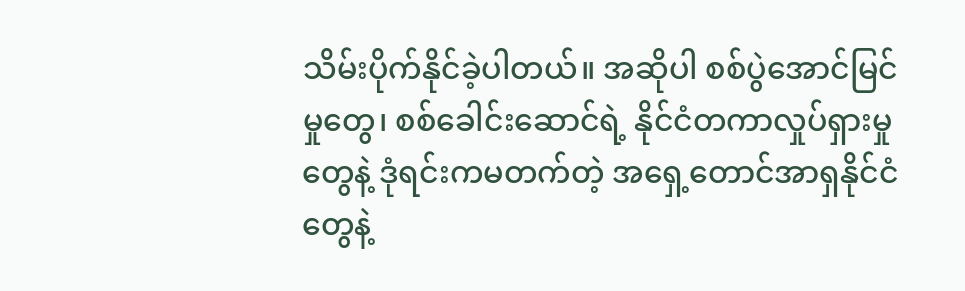သိမ်းပိုက်နိုင်ခဲ့ပါတယ်။ အဆိုပါ စစ်ပွဲအောင်မြင်မှုတွေ၊ စစ်ခေါင်းဆောင်ရဲ့ နိုင်ငံတကာလှုပ်ရှားမှုတွေနဲ့ ဒုံရင်းကမတက်တဲ့ အရှေ့တောင်အာရှနိုင်ငံတွေနဲ့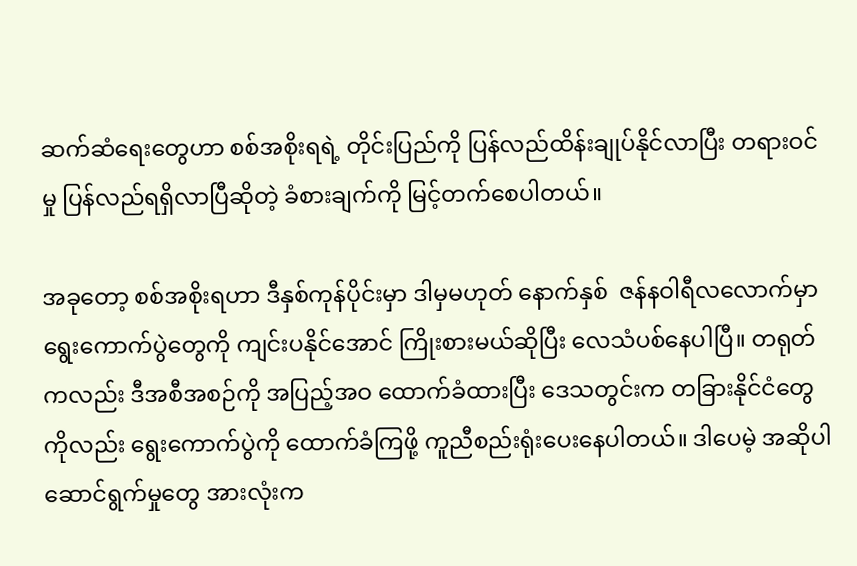ဆက်ဆံရေးတွေဟာ စစ်အစိုးရရဲ့ တိုင်းပြည်ကို ပြန်လည်ထိန်းချုပ်နိုင်လာပြီး တရားဝင်မှု ပြန်လည်ရရှိလာပြီဆိုတဲ့ ခံစားချက်ကို မြင့်တက်စေပါတယ်။

အခုတော့ စစ်အစိုးရဟာ ဒီနှစ်ကုန်ပိုင်းမှာ ဒါမှမဟုတ် နောက်နှစ်  ဇန်နဝါရီလလောက်မှာ ရွေးကောက်ပွဲတွေကို ကျင်းပနိုင်‌အောင် ကြိုးစားမယ်ဆိုပြီး လေသံပစ်နေပါပြီ။ တရုတ်ကလည်း ဒီအစီအစဉ်ကို အပြည့်အဝ ထောက်ခံထားပြီး ဒေသတွင်းက တခြားနိုင်ငံတွေကိုလည်း ရွေးကောက်ပွဲကို ထောက်ခံကြဖို့ ကူညီစည်းရုံးပေးနေပါတယ်။ ဒါပေမဲ့ အဆိုပါ ဆောင်ရွက်မှုတွေ အားလုံးက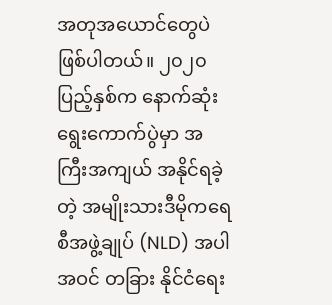အတုအယောင်တွေပဲ ဖြစ်ပါတယ်။ ၂၀၂၀ ပြည့်နှစ်က နောက်ဆုံးရွေးကောက်ပွဲမှာ အကြီးအကျယ် အနိုင်ရခဲ့တဲ့ အမျိုးသားဒီမိုကရေစီအဖွဲ့ချုပ် (NLD) အပါအဝင် တခြား နိုင်ငံရေး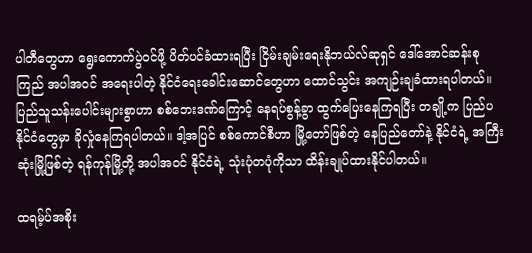ပါတီတွေဟာ ရွေးကောက်ပွဲဝင်ဖို့ ပိတ်ပင်ခံထားရပြီး ငြိမ်းချမ်းရေးနိုဘယ်လ်ဆုရှင် ဒေါ်အောင်ဆန်းစုကြည် အပါအဝင် အရေးပါတဲ့ နိုင်ငံရေးခေါင်းဆောင်တွေဟာ ထောင်သွင်း အကျဉ်းချခံထားရပါတယ်။ ပြည်သူသန်းပေါင်းများစွာဟာ စစ်ဘေး‌ဒဏ်ကြောင့် နေရပ်စွန့်ခွာ ထွက်ပြေးနေကြရပြီး တချို့က ပြည်ပနိုင်ငံတွေမှာ ခိုလှုံနေကြရပါတယ်။ ဒါ့အပြင် စစ်ကောင်စီဟာ မြို့တော်ဖြစ်တဲ့ နေပြည်တော်နဲ့ နိုင်ငံရဲ့ အကြီးဆုံးမြို့ဖြစ်တဲ့ ရန်ကုန်မြို့တို့ အပါအဝင် နိုင်ငံရဲ့ သုံးပုံတပုံကိုသာ ထိန်းချုပ်ထားနိုင်ပါတယ်။

ထရမ့်ပ်အစိုး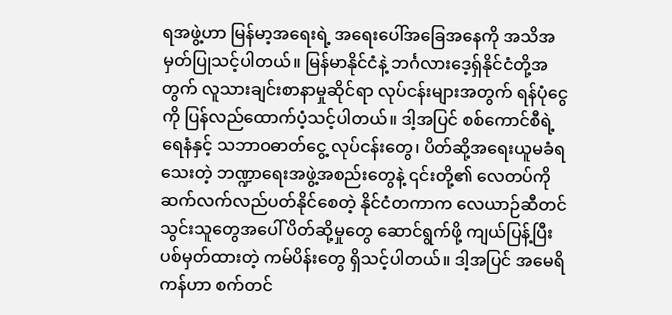ရအဖွဲ့ဟာ မြန်မာ့အရေးရဲ့ အရေးပေါ်အခြေအနေကို အသိအမှတ်ပြုသင့်ပါတယ်။ မြန်မာနိုင်ငံနဲ့ ဘင်္ဂလားဒေ့ရှ်နိုင်ငံတို့အတွက် လူသားချင်းစာနာမှုဆိုင်ရာ လုပ်ငန်းများအတွက် ရန်ပုံငွေကို ပြန်လည်ထောက်ပံ့သင့်ပါတယ်။ ဒါ့အပြင် စစ်ကောင်စီရဲ့ ရေနံနှင့် သဘာဝဓာတ်ငွေ့ လုပ်ငန်းတွေ၊ ပိတ်ဆို့အရေးယူမခံရသေးတဲ့ ဘဏ္ဍာရေးအဖွဲ့အစည်းတွေနဲ့ ၎င်းတို့၏ လေတပ်ကို ဆက်လက်လည်ပတ်နိုင်စေတဲ့ နိုင်ငံတကာက လေယာဉ်ဆီတင်သွင်းသူတွေအပေါ် ပိတ်ဆို့မှုတွေ ဆောင်ရွက်ဖို့ ကျယ်ပြန့်ပြီး ပစ်မှတ်ထားတဲ့ ကမ်ပိန်းတွေ ရှိသင့်ပါတယ်။ ဒါ့အပြင် အမေရိကန်ဟာ စက်တင်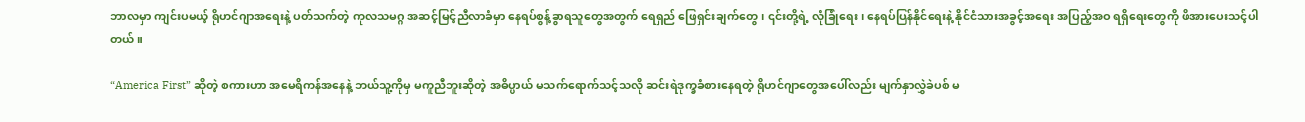ဘာလမှာ ကျင်းပမယ့် ရိုဟင်ဂျာအရေးနဲ့ ပတ်သက်တဲ့ ကုလသမဂ္ဂ အဆင့်မြင့်ညီလာခံမှာ နေရပ်စွန့်ခွာရသူတွေအတွက် ရေရှည် ဖြေရှင်းချက်တွေ၊ ၎င်းတို့ရဲ့ လုံခြုံရေး၊ နေရပ်ပြန်နိုင်ရေးနဲ့ နိုင်ငံသားအခွင့်အရေး အပြည့်အဝ ရရှိရေးတွေကို ဖိအားပေးသင့်ပါတယ်။

“America First” ဆိုတဲ့ စကားဟာ အမေရိကန်အနေနဲ့ ဘယ်သူ့ကိုမှ မကူညီဘူးဆိုတဲ့ အဓိပ္ပာယ် မသက်ရောက်သင့်သလို ဆင်းရဲဒုက္ခခံစားနေရတဲ့ ရိုဟင်ဂျာတွေအပေါ်လည်း မျက်နှာလွှဲခဲပစ် မ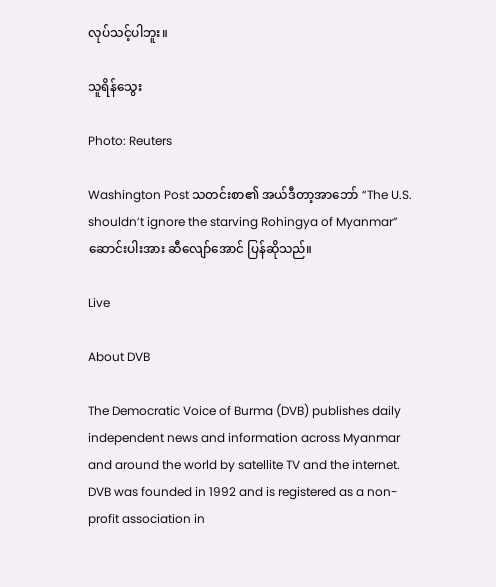လုပ်သင့်ပါဘူး။

သူရိန်သွေး

Photo: Reuters

Washington Post သတင်းစာ၏ အယ်ဒီတာ့အာဘော် “The U.S. shouldn’t ignore the starving Rohingya of Myanmar” ဆောင်းပါးအား ဆီလျော်အောင် ပြန်ဆိုသည်။

Live

About DVB

The Democratic Voice of Burma (DVB) publishes daily independent news and information across Myanmar and around the world by satellite TV and the internet. DVB was founded in 1992 and is registered as a non-profit association in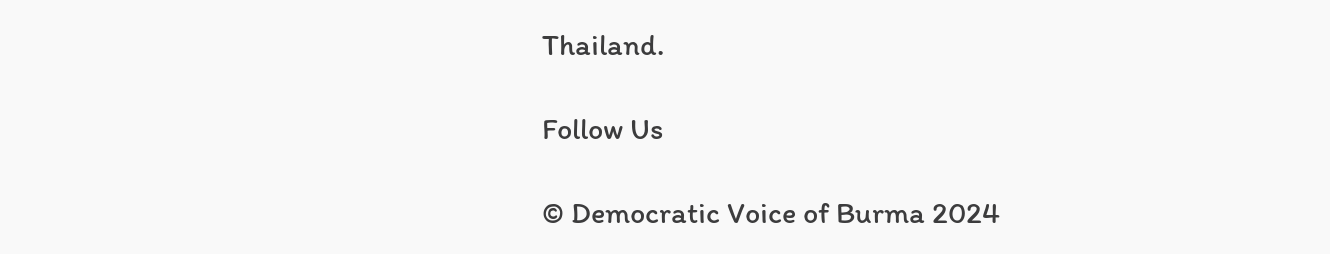Thailand.

Follow Us

© Democratic Voice of Burma 2024